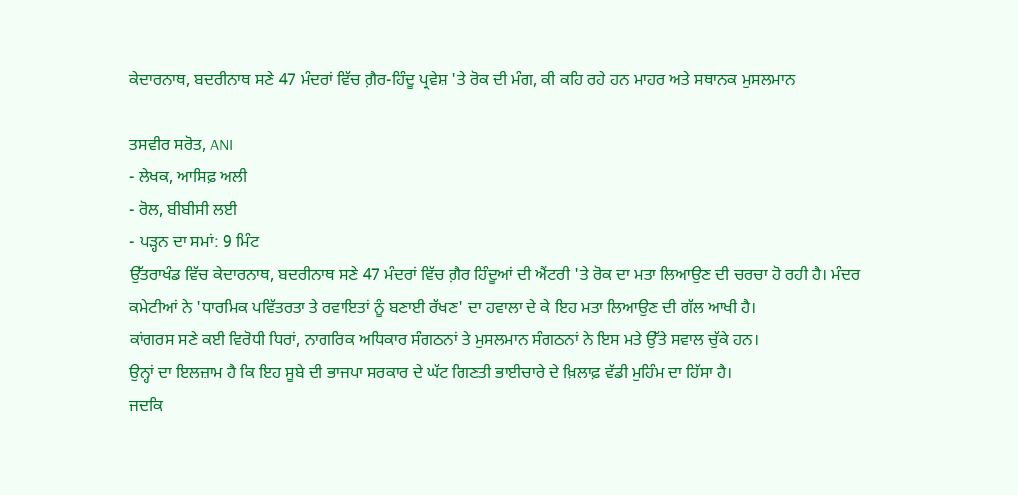ਕੇਦਾਰਨਾਥ, ਬਦਰੀਨਾਥ ਸਣੇ 47 ਮੰਦਰਾਂ ਵਿੱਚ ਗ਼ੈਰ-ਹਿੰਦੂ ਪ੍ਰਵੇਸ਼ 'ਤੇ ਰੋਕ ਦੀ ਮੰਗ, ਕੀ ਕਹਿ ਰਹੇ ਹਨ ਮਾਹਰ ਅਤੇ ਸਥਾਨਕ ਮੁਸਲਮਾਨ

ਤਸਵੀਰ ਸਰੋਤ, ANI
- ਲੇਖਕ, ਆਸਿਫ਼ ਅਲੀ
- ਰੋਲ, ਬੀਬੀਸੀ ਲਈ
- ਪੜ੍ਹਨ ਦਾ ਸਮਾਂ: 9 ਮਿੰਟ
ਉੱਤਰਾਖੰਡ ਵਿੱਚ ਕੇਦਾਰਨਾਥ, ਬਦਰੀਨਾਥ ਸਣੇ 47 ਮੰਦਰਾਂ ਵਿੱਚ ਗ਼ੈਰ ਹਿੰਦੂਆਂ ਦੀ ਐਂਟਰੀ 'ਤੇ ਰੋਕ ਦਾ ਮਤਾ ਲਿਆਉਣ ਦੀ ਚਰਚਾ ਹੋ ਰਹੀ ਹੈ। ਮੰਦਰ ਕਮੇਟੀਆਂ ਨੇ 'ਧਾਰਮਿਕ ਪਵਿੱਤਰਤਾ ਤੇ ਰਵਾਇਤਾਂ ਨੂੰ ਬਣਾਈ ਰੱਖਣ' ਦਾ ਹਵਾਲਾ ਦੇ ਕੇ ਇਹ ਮਤਾ ਲਿਆਉਣ ਦੀ ਗੱਲ ਆਖੀ ਹੈ।
ਕਾਂਗਰਸ ਸਣੇ ਕਈ ਵਿਰੋਧੀ ਧਿਰਾਂ, ਨਾਗਰਿਕ ਅਧਿਕਾਰ ਸੰਗਠਨਾਂ ਤੇ ਮੁਸਲਮਾਨ ਸੰਗਠਨਾਂ ਨੇ ਇਸ ਮਤੇ ਉੱਤੇ ਸਵਾਲ ਚੁੱਕੇ ਹਨ।
ਉਨ੍ਹਾਂ ਦਾ ਇਲਜ਼ਾਮ ਹੈ ਕਿ ਇਹ ਸੂਬੇ ਦੀ ਭਾਜਪਾ ਸਰਕਾਰ ਦੇ ਘੱਟ ਗਿਣਤੀ ਭਾਈਚਾਰੇ ਦੇ ਖ਼ਿਲਾਫ਼ ਵੱਡੀ ਮੁਹਿੰਮ ਦਾ ਹਿੱਸਾ ਹੈ।
ਜਦਕਿ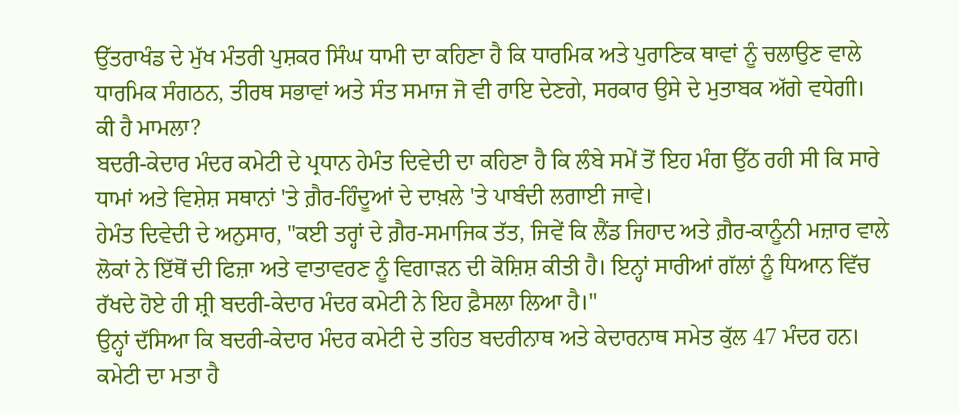ਉੱਤਰਾਖੰਡ ਦੇ ਮੁੱਖ ਮੰਤਰੀ ਪੁਸ਼ਕਰ ਸਿੰਘ ਧਾਮੀ ਦਾ ਕਹਿਣਾ ਹੈ ਕਿ ਧਾਰਮਿਕ ਅਤੇ ਪੁਰਾਣਿਕ ਥਾਵਾਂ ਨੂੰ ਚਲਾਉਣ ਵਾਲੇ ਧਾਰਮਿਕ ਸੰਗਠਨ, ਤੀਰਥ ਸਭਾਵਾਂ ਅਤੇ ਸੰਤ ਸਮਾਜ ਜੋ ਵੀ ਰਾਇ ਦੇਣਗੇ, ਸਰਕਾਰ ਉਸੇ ਦੇ ਮੁਤਾਬਕ ਅੱਗੇ ਵਧੇਗੀ।
ਕੀ ਹੈ ਮਾਮਲਾ?
ਬਦਰੀ-ਕੇਦਾਰ ਮੰਦਰ ਕਮੇਟੀ ਦੇ ਪ੍ਰਧਾਨ ਹੇਮੰਤ ਦਿਵੇਦੀ ਦਾ ਕਹਿਣਾ ਹੈ ਕਿ ਲੰਬੇ ਸਮੇਂ ਤੋਂ ਇਹ ਮੰਗ ਉੱਠ ਰਹੀ ਸੀ ਕਿ ਸਾਰੇ ਧਾਮਾਂ ਅਤੇ ਵਿਸ਼ੇਸ਼ ਸਥਾਨਾਂ 'ਤੇ ਗ਼ੈਰ-ਹਿੰਦੂਆਂ ਦੇ ਦਾਖ਼ਲੇ 'ਤੇ ਪਾਬੰਦੀ ਲਗਾਈ ਜਾਵੇ।
ਹੇਮੰਤ ਦਿਵੇਦੀ ਦੇ ਅਨੁਸਾਰ, "ਕਈ ਤਰ੍ਹਾਂ ਦੇ ਗ਼ੈਰ-ਸਮਾਜਿਕ ਤੱਤ, ਜਿਵੇਂ ਕਿ ਲੈਂਡ ਜਿਹਾਦ ਅਤੇ ਗ਼ੈਰ-ਕਾਨੂੰਨੀ ਮਜ਼ਾਰ ਵਾਲੇ ਲੋਕਾਂ ਨੇ ਇੱਥੋਂ ਦੀ ਫਿਜ਼ਾ ਅਤੇ ਵਾਤਾਵਰਣ ਨੂੰ ਵਿਗਾੜਨ ਦੀ ਕੋਸ਼ਿਸ਼ ਕੀਤੀ ਹੈ। ਇਨ੍ਹਾਂ ਸਾਰੀਆਂ ਗੱਲਾਂ ਨੂੰ ਧਿਆਨ ਵਿੱਚ ਰੱਖਦੇ ਹੋਏ ਹੀ ਸ਼੍ਰੀ ਬਦਰੀ-ਕੇਦਾਰ ਮੰਦਰ ਕਮੇਟੀ ਨੇ ਇਹ ਫ਼ੈਸਲਾ ਲਿਆ ਹੈ।"
ਉਨ੍ਹਾਂ ਦੱਸਿਆ ਕਿ ਬਦਰੀ-ਕੇਦਾਰ ਮੰਦਰ ਕਮੇਟੀ ਦੇ ਤਹਿਤ ਬਦਰੀਨਾਥ ਅਤੇ ਕੇਦਾਰਨਾਥ ਸਮੇਤ ਕੁੱਲ 47 ਮੰਦਰ ਹਨ। ਕਮੇਟੀ ਦਾ ਮਤਾ ਹੈ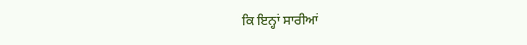ਕਿ ਇਨ੍ਹਾਂ ਸਾਰੀਆਂ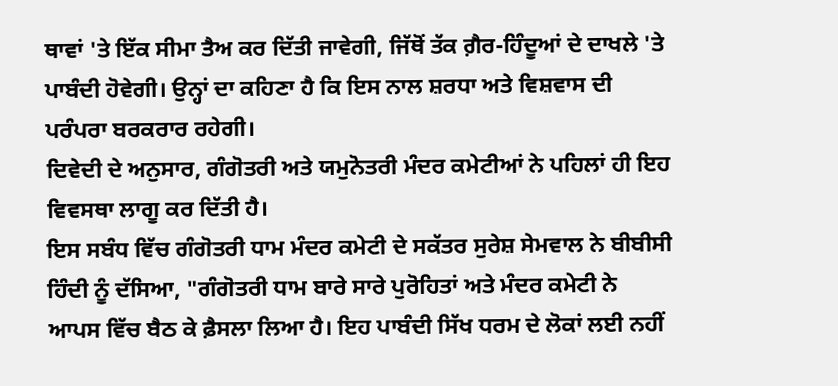ਥਾਵਾਂ 'ਤੇ ਇੱਕ ਸੀਮਾ ਤੈਅ ਕਰ ਦਿੱਤੀ ਜਾਵੇਗੀ, ਜਿੱਥੋਂ ਤੱਕ ਗ਼ੈਰ-ਹਿੰਦੂਆਂ ਦੇ ਦਾਖਲੇ 'ਤੇ ਪਾਬੰਦੀ ਹੋਵੇਗੀ। ਉਨ੍ਹਾਂ ਦਾ ਕਹਿਣਾ ਹੈ ਕਿ ਇਸ ਨਾਲ ਸ਼ਰਧਾ ਅਤੇ ਵਿਸ਼ਵਾਸ ਦੀ ਪਰੰਪਰਾ ਬਰਕਰਾਰ ਰਹੇਗੀ।
ਦਿਵੇਦੀ ਦੇ ਅਨੁਸਾਰ, ਗੰਗੋਤਰੀ ਅਤੇ ਯਮੁਨੋਤਰੀ ਮੰਦਰ ਕਮੇਟੀਆਂ ਨੇ ਪਹਿਲਾਂ ਹੀ ਇਹ ਵਿਵਸਥਾ ਲਾਗੂ ਕਰ ਦਿੱਤੀ ਹੈ।
ਇਸ ਸਬੰਧ ਵਿੱਚ ਗੰਗੋਤਰੀ ਧਾਮ ਮੰਦਰ ਕਮੇਟੀ ਦੇ ਸਕੱਤਰ ਸੁਰੇਸ਼ ਸੇਮਵਾਲ ਨੇ ਬੀਬੀਸੀ ਹਿੰਦੀ ਨੂੰ ਦੱਸਿਆ, "ਗੰਗੋਤਰੀ ਧਾਮ ਬਾਰੇ ਸਾਰੇ ਪੁਰੋਹਿਤਾਂ ਅਤੇ ਮੰਦਰ ਕਮੇਟੀ ਨੇ ਆਪਸ ਵਿੱਚ ਬੈਠ ਕੇ ਫ਼ੈਸਲਾ ਲਿਆ ਹੈ। ਇਹ ਪਾਬੰਦੀ ਸਿੱਖ ਧਰਮ ਦੇ ਲੋਕਾਂ ਲਈ ਨਹੀਂ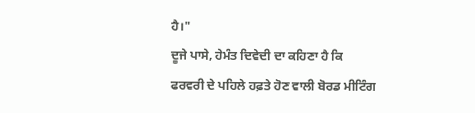ਹੈ।"
ਦੂਜੇ ਪਾਸੇ, ਹੇਮੰਤ ਦਿਵੇਦੀ ਦਾ ਕਹਿਣਾ ਹੈ ਕਿ ਫਰਵਰੀ ਦੇ ਪਹਿਲੇ ਹਫ਼ਤੇ ਹੋਣ ਵਾਲੀ ਬੋਰਡ ਮੀਟਿੰਗ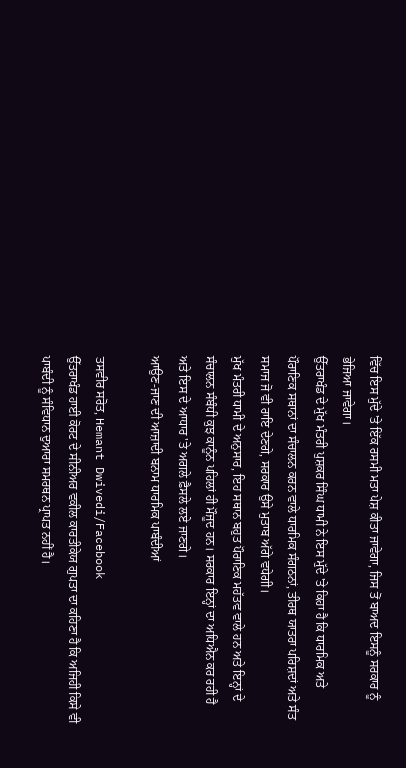ਵਿੱਚ ਇਸ ਮੁੱਦੇ 'ਤੇ ਇੱਕ ਰਸਮੀ ਮਤਾ ਪੇਸ਼ ਕੀਤਾ ਜਾਵੇਗਾ, ਜਿਸ ਤੋਂ ਬਾਅਦ ਇਸਨੂੰ ਸਰਕਾਰ ਨੂੰ ਭੇਜਿਆ ਜਾਵੇਗਾ।
ਉੱਤਰਾਖੰਡ ਦੇ ਮੁੱਖ ਮੰਤਰੀ ਪੁਸ਼ਕਰ ਸਿੰਘ ਧਾਮੀ ਨੇ ਇਸ ਮੁੱਦੇ 'ਤੇ ਕਿਹਾ ਹੈ ਕਿ ਧਾਰਮਿਕ ਅਤੇ ਪੌਰਾਣਿਕ ਸਥਾਨਾਂ ਦਾ ਸੰਚਾਲਨ ਕਰਨ ਵਾਲੇ ਧਾਰਮਿਕ ਸੰਗਠਨਾਂ, ਤੀਰਥ ਯਾਤਰਾ ਪਰਿਸ਼ਦਾਂ ਅਤੇ ਸੰਤ ਸਮਾਜ ਜੋ ਵੀ ਰਾਇ ਦੇਣਗੇ, ਸਰਕਾਰ ਉਸੇ ਮੁਤਾਬ ਅੱਗੇ ਵਧੇਗੀ।
ਮੁੱਖ ਮੰਤਰੀ ਧਾਮੀ ਦੇ ਅਨੁਸਾਰ, ਇਹ ਸਥਾਨ ਬਹੁਤ ਪੌਰਾਣਿਕ ਮਹੱਤਵ ਵਾਲੇ ਹਨ ਅਤੇ ਇਨ੍ਹਾਂ ਦੇ ਸੰਚਾਲਨ ਸੰਬੰਧੀ ਕੁਝ ਕਾਨੂੰਨ ਪਹਿਲਾਂ ਹੀ ਮੌਜੂਦ ਹਨ। ਸਰਕਾਰ ਇਨ੍ਹਾਂ ਦਾ ਅਧਿਐਨ ਕਰ ਰਹੀ ਹੈ ਅਤੇ ਇਸ ਦੇ ਆਧਾਰ 'ਤੇ ਅਗਲੇ ਫ਼ੈਸਲੇ ਲਏ ਜਾਣਗੇ।
ਆਉਣ-ਜਾਣ ਦੀ ਆਜ਼ਾਦੀ ਬਨਾਮ ਧਾਰਮਿਕ ਪਾਬੰਦੀਆਂ

ਤਸਵੀਰ ਸਰੋਤ, Hemant Dwivedi/Facebook
ਉੱਤਰਾਖੰਡ ਹਾਈ ਕੋਰਟ ਦੇ ਸੀਨੀਅਰ ਵਕੀਲ ਕਾਰਤੀਕੇਯ ਗੁਪਤਾ ਦਾ ਕਹਿਣਾ ਹੈ ਕਿ ਅਜਿਹੀ ਕਿਸੇ ਵੀ ਪਾਬੰਦੀ ਨੂੰ ਸੰਵਿਧਾਨ ਦੁਆਰਾ ਸਮਰਥਨ ਪ੍ਰਾਪਤ ਨਹੀਂ ਹੈ।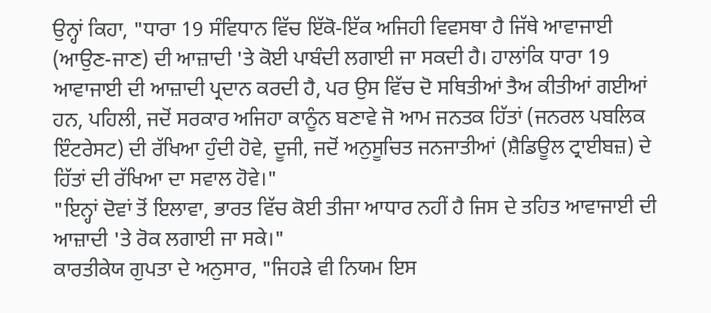ਉਨ੍ਹਾਂ ਕਿਹਾ, "ਧਾਰਾ 19 ਸੰਵਿਧਾਨ ਵਿੱਚ ਇੱਕੋ-ਇੱਕ ਅਜਿਹੀ ਵਿਵਸਥਾ ਹੈ ਜਿੱਥੇ ਆਵਾਜਾਈ (ਆਉਣ-ਜਾਣ) ਦੀ ਆਜ਼ਾਦੀ 'ਤੇ ਕੋਈ ਪਾਬੰਦੀ ਲਗਾਈ ਜਾ ਸਕਦੀ ਹੈ। ਹਾਲਾਂਕਿ ਧਾਰਾ 19 ਆਵਾਜਾਈ ਦੀ ਆਜ਼ਾਦੀ ਪ੍ਰਦਾਨ ਕਰਦੀ ਹੈ, ਪਰ ਉਸ ਵਿੱਚ ਦੋ ਸਥਿਤੀਆਂ ਤੈਅ ਕੀਤੀਆਂ ਗਈਆਂ ਹਨ, ਪਹਿਲੀ, ਜਦੋਂ ਸਰਕਾਰ ਅਜਿਹਾ ਕਾਨੂੰਨ ਬਣਾਵੇ ਜੋ ਆਮ ਜਨਤਕ ਹਿੱਤਾਂ (ਜਨਰਲ ਪਬਲਿਕ ਇੰਟਰੇਸਟ) ਦੀ ਰੱਖਿਆ ਹੁੰਦੀ ਹੋਵੇ, ਦੂਜੀ, ਜਦੋਂ ਅਨੁਸੂਚਿਤ ਜਨਜਾਤੀਆਂ (ਸ਼ੈਡਿਊਲ ਟ੍ਰਾਈਬਜ਼) ਦੇ ਹਿੱਤਾਂ ਦੀ ਰੱਖਿਆ ਦਾ ਸਵਾਲ ਹੋਵੇ।"
"ਇਨ੍ਹਾਂ ਦੋਵਾਂ ਤੋਂ ਇਲਾਵਾ, ਭਾਰਤ ਵਿੱਚ ਕੋਈ ਤੀਜਾ ਆਧਾਰ ਨਹੀਂ ਹੈ ਜਿਸ ਦੇ ਤਹਿਤ ਆਵਾਜਾਈ ਦੀ ਆਜ਼ਾਦੀ 'ਤੇ ਰੋਕ ਲਗਾਈ ਜਾ ਸਕੇ।"
ਕਾਰਤੀਕੇਯ ਗੁਪਤਾ ਦੇ ਅਨੁਸਾਰ, "ਜਿਹੜੇ ਵੀ ਨਿਯਮ ਇਸ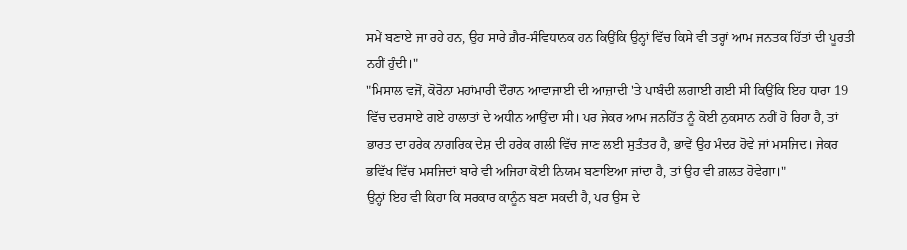ਸਮੇਂ ਬਣਾਏ ਜਾ ਰਹੇ ਹਨ, ਉਹ ਸਾਰੇ ਗ਼ੈਰ-ਸੰਵਿਧਾਨਕ ਹਨ ਕਿਉਂਕਿ ਉਨ੍ਹਾਂ ਵਿੱਚ ਕਿਸੇ ਵੀ ਤਰ੍ਹਾਂ ਆਮ ਜਨਤਕ ਹਿੱਤਾਂ ਦੀ ਪੂਰਤੀ ਨਹੀਂ ਹੁੰਦੀ।"
"ਮਿਸਾਲ ਵਜੋਂ, ਕੋਰੋਨਾ ਮਹਾਂਮਾਰੀ ਦੌਰਾਨ ਆਵਾਜਾਈ ਦੀ ਆਜ਼ਾਦੀ 'ਤੇ ਪਾਬੰਦੀ ਲਗਾਈ ਗਈ ਸੀ ਕਿਉਂਕਿ ਇਹ ਧਾਰਾ 19 ਵਿੱਚ ਦਰਸਾਏ ਗਏ ਹਾਲਾਤਾਂ ਦੇ ਅਧੀਨ ਆਉਂਦਾ ਸੀ। ਪਰ ਜੇਕਰ ਆਮ ਜਨਹਿੱਤ ਨੂੰ ਕੋਈ ਨੁਕਸਾਨ ਨਹੀਂ ਹੋ ਰਿਹਾ ਹੈ, ਤਾਂ ਭਾਰਤ ਦਾ ਹਰੇਕ ਨਾਗਰਿਕ ਦੇਸ਼ ਦੀ ਹਰੇਕ ਗਲੀ ਵਿੱਚ ਜਾਣ ਲਈ ਸੁਤੰਤਰ ਹੈ, ਭਾਵੇਂ ਉਹ ਮੰਦਰ ਹੋਵੇ ਜਾਂ ਮਸਜਿਦ। ਜੇਕਰ ਭਵਿੱਖ ਵਿੱਚ ਮਸਜਿਦਾਂ ਬਾਰੇ ਵੀ ਅਜਿਹਾ ਕੋਈ ਨਿਯਮ ਬਣਾਇਆ ਜਾਂਦਾ ਹੈ, ਤਾਂ ਉਹ ਵੀ ਗ਼ਲਤ ਹੋਵੇਗਾ।"
ਉਨ੍ਹਾਂ ਇਹ ਵੀ ਕਿਹਾ ਕਿ ਸਰਕਾਰ ਕਾਨੂੰਨ ਬਣਾ ਸਕਦੀ ਹੈ, ਪਰ ਉਸ ਦੇ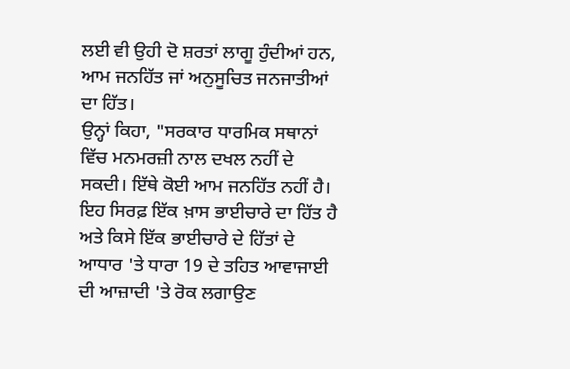ਲਈ ਵੀ ਉਹੀ ਦੋ ਸ਼ਰਤਾਂ ਲਾਗੂ ਹੁੰਦੀਆਂ ਹਨ, ਆਮ ਜਨਹਿੱਤ ਜਾਂ ਅਨੁਸੂਚਿਤ ਜਨਜਾਤੀਆਂ ਦਾ ਹਿੱਤ।
ਉਨ੍ਹਾਂ ਕਿਹਾ, "ਸਰਕਾਰ ਧਾਰਮਿਕ ਸਥਾਨਾਂ ਵਿੱਚ ਮਨਮਰਜ਼ੀ ਨਾਲ ਦਖਲ ਨਹੀਂ ਦੇ ਸਕਦੀ। ਇੱਥੇ ਕੋਈ ਆਮ ਜਨਹਿੱਤ ਨਹੀਂ ਹੈ। ਇਹ ਸਿਰਫ਼ ਇੱਕ ਖ਼ਾਸ ਭਾਈਚਾਰੇ ਦਾ ਹਿੱਤ ਹੈ ਅਤੇ ਕਿਸੇ ਇੱਕ ਭਾਈਚਾਰੇ ਦੇ ਹਿੱਤਾਂ ਦੇ ਆਧਾਰ 'ਤੇ ਧਾਰਾ 19 ਦੇ ਤਹਿਤ ਆਵਾਜਾਈ ਦੀ ਆਜ਼ਾਦੀ 'ਤੇ ਰੋਕ ਲਗਾਉਣ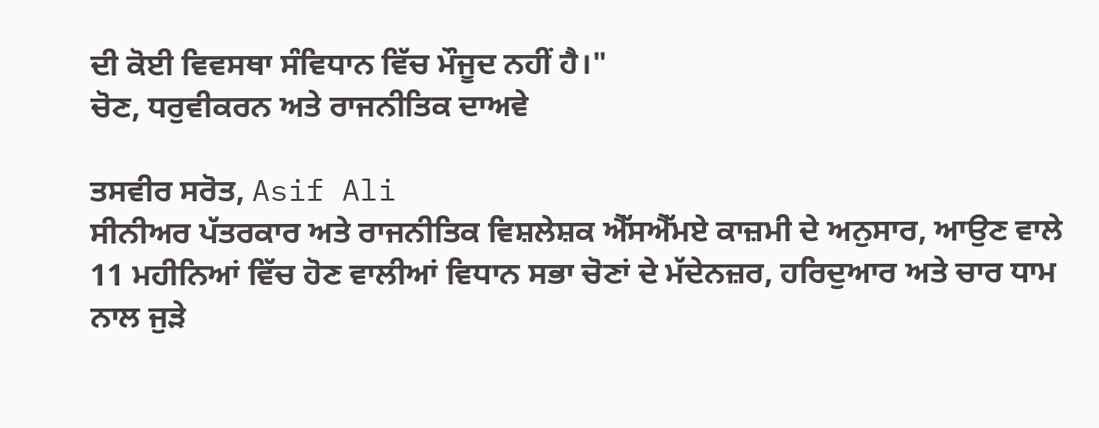ਦੀ ਕੋਈ ਵਿਵਸਥਾ ਸੰਵਿਧਾਨ ਵਿੱਚ ਮੌਜੂਦ ਨਹੀਂ ਹੈ।"
ਚੋਣ, ਧਰੁਵੀਕਰਨ ਅਤੇ ਰਾਜਨੀਤਿਕ ਦਾਅਵੇ

ਤਸਵੀਰ ਸਰੋਤ, Asif Ali
ਸੀਨੀਅਰ ਪੱਤਰਕਾਰ ਅਤੇ ਰਾਜਨੀਤਿਕ ਵਿਸ਼ਲੇਸ਼ਕ ਐੱਸਐੱਮਏ ਕਾਜ਼ਮੀ ਦੇ ਅਨੁਸਾਰ, ਆਉਣ ਵਾਲੇ 11 ਮਹੀਨਿਆਂ ਵਿੱਚ ਹੋਣ ਵਾਲੀਆਂ ਵਿਧਾਨ ਸਭਾ ਚੋਣਾਂ ਦੇ ਮੱਦੇਨਜ਼ਰ, ਹਰਿਦੁਆਰ ਅਤੇ ਚਾਰ ਧਾਮ ਨਾਲ ਜੁੜੇ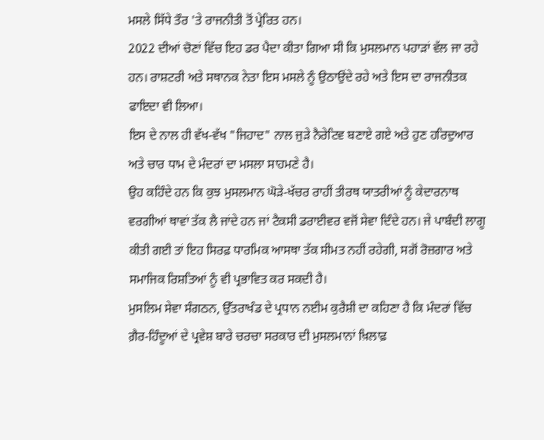ਮਸਲੇ ਸਿੱਧੇ ਤੌਰ 'ਤੇ ਰਾਜਨੀਤੀ ਤੋਂ ਪ੍ਰੇਰਿਤ ਹਨ।
2022 ਦੀਆਂ ਚੋਣਾਂ ਵਿੱਚ ਇਹ ਡਰ ਪੈਦਾ ਕੀਤਾ ਗਿਆ ਸੀ ਕਿ ਮੁਸਲਮਾਨ ਪਹਾੜਾਂ ਵੱਲ ਜਾ ਰਹੇ ਹਨ। ਰਾਸ਼ਟਰੀ ਅਤੇ ਸਥਾਨਕ ਨੇਤਾ ਇਸ ਮਸਲੇ ਨੂੰ ਉਠਾਉਂਦੇ ਰਹੇ ਅਤੇ ਇਸ ਦਾ ਰਾਜਨੀਤਕ ਫਾਇਦਾ ਵੀ ਲਿਆ।
ਇਸ ਦੇ ਨਾਲ ਹੀ ਵੱਖ-ਵੱਖ "ਜਿਹਾਦ" ਨਾਲ ਜੁੜੇ ਨੈਰੇਟਿਵ ਬਣਾਏ ਗਏ ਅਤੇ ਹੁਣ ਹਰਿਦੁਆਰ ਅਤੇ ਚਾਰ ਧਾਮ ਦੇ ਮੰਦਰਾਂ ਦਾ ਮਸਲਾ ਸਾਹਮਣੇ ਹੈ।
ਉਹ ਕਹਿੰਦੇ ਹਨ ਕਿ ਕੁਝ ਮੁਸਲਮਾਨ ਘੋੜੇ-ਖੱਚਰ ਰਾਹੀਂ ਤੀਰਥ ਯਾਤਰੀਆਂ ਨੂੰ ਕੇਦਾਰਨਾਥ ਵਰਗੀਆਂ ਥਾਵਾਂ ਤੱਕ ਲੈ ਜਾਂਦੇ ਹਨ ਜਾਂ ਟੈਕਸੀ ਡਰਾਈਵਰ ਵਜੋਂ ਸੇਵਾ ਦਿੰਦੇ ਹਨ। ਜੇ ਪਾਬੰਦੀ ਲਾਗੂ ਕੀਤੀ ਗਈ ਤਾਂ ਇਹ ਸਿਰਫ਼ ਧਾਰਮਿਕ ਆਸਥਾ ਤੱਕ ਸੀਮਤ ਨਹੀਂ ਰਹੇਗੀ, ਸਗੋਂ ਰੋਜ਼ਗਾਰ ਅਤੇ ਸਮਾਜਿਕ ਰਿਸ਼ਤਿਆਂ ਨੂੰ ਵੀ ਪ੍ਰਭਾਵਿਤ ਕਰ ਸਕਦੀ ਹੈ।
ਮੁਸਲਿਮ ਸੇਵਾ ਸੰਗਠਨ, ਉੱਤਰਾਖੰਡ ਦੇ ਪ੍ਰਧਾਨ ਨਈਮ ਕੁਰੈਸ਼ੀ ਦਾ ਕਹਿਣਾ ਹੈ ਕਿ ਮੰਦਰਾਂ ਵਿੱਚ ਗ਼ੈਰ-ਹਿੰਦੂਆਂ ਦੇ ਪ੍ਰਵੇਸ਼ ਬਾਰੇ ਚਰਚਾ ਸਰਕਾਰ ਦੀ ਮੁਸਲਮਾਨਾਂ ਖ਼ਿਲਾਫ਼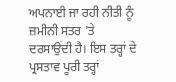ਅਪਨਾਈ ਜਾ ਰਹੀ ਨੀਤੀ ਨੂੰ ਜ਼ਮੀਨੀ ਸਤਰ 'ਤੇ ਦਰਸਾਉਂਦੀ ਹੈ। ਇਸ ਤਰ੍ਹਾਂ ਦੇ ਪ੍ਰਸਤਾਵ ਪੂਰੀ ਤਰ੍ਹਾਂ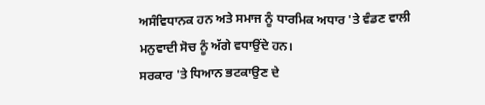ਅਸੰਵਿਧਾਨਕ ਹਨ ਅਤੇ ਸਮਾਜ ਨੂੰ ਧਾਰਮਿਕ ਅਧਾਰ 'ਤੇ ਵੰਡਣ ਵਾਲੀ ਮਨੁਵਾਦੀ ਸੋਚ ਨੂੰ ਅੱਗੇ ਵਧਾਉਂਦੇ ਹਨ।
ਸਰਕਾਰ 'ਤੇ ਧਿਆਨ ਭਟਕਾਉਣ ਦੇ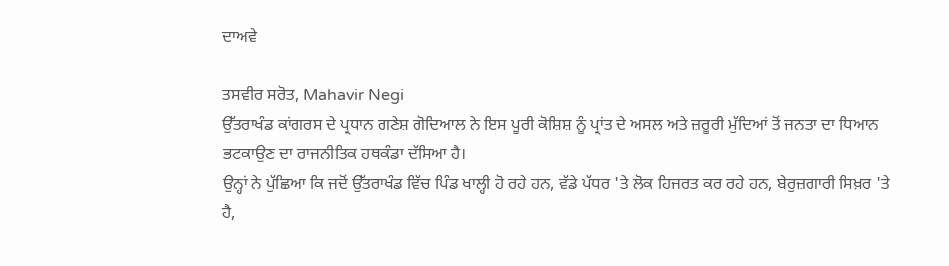ਦਾਅਵੇ

ਤਸਵੀਰ ਸਰੋਤ, Mahavir Negi
ਉੱਤਰਾਖੰਡ ਕਾਂਗਰਸ ਦੇ ਪ੍ਰਧਾਨ ਗਣੇਸ਼ ਗੋਦਿਆਲ ਨੇ ਇਸ ਪੂਰੀ ਕੋਸ਼ਿਸ਼ ਨੂੰ ਪ੍ਰਾਂਤ ਦੇ ਅਸਲ ਅਤੇ ਜ਼ਰੂਰੀ ਮੁੱਦਿਆਂ ਤੋਂ ਜਨਤਾ ਦਾ ਧਿਆਨ ਭਟਕਾਉਣ ਦਾ ਰਾਜਨੀਤਿਕ ਹਥਕੰਡਾ ਦੱਸਿਆ ਹੈ।
ਉਨ੍ਹਾਂ ਨੇ ਪੁੱਛਿਆ ਕਿ ਜਦੋਂ ਉੱਤਰਾਖੰਡ ਵਿੱਚ ਪਿੰਡ ਖਾਲ੍ਹੀ ਹੋ ਰਹੇ ਹਨ, ਵੱਡੇ ਪੱਧਰ 'ਤੇ ਲੋਕ ਹਿਜਰਤ ਕਰ ਰਹੇ ਹਨ, ਬੇਰੁਜ਼ਗਾਰੀ ਸਿਖ਼ਰ 'ਤੇ ਹੈ,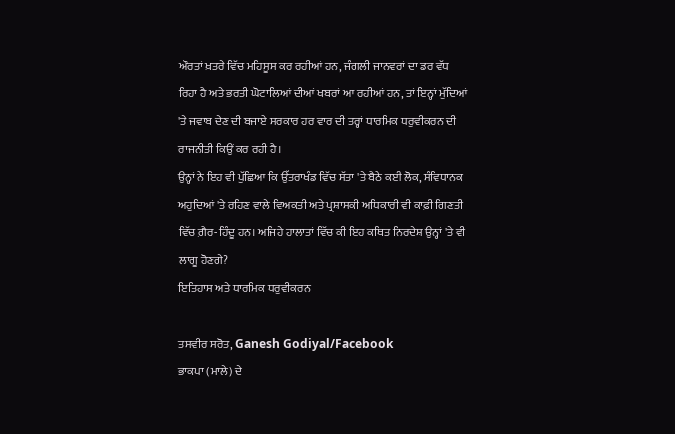ਔਰਤਾਂ ਖ਼ਤਰੇ ਵਿੱਚ ਮਹਿਸੂਸ ਕਰ ਰਹੀਆਂ ਹਨ, ਜੰਗਲੀ ਜਾਨਵਰਾਂ ਦਾ ਡਰ ਵੱਧ ਰਿਹਾ ਹੈ ਅਤੇ ਭਰਤੀ ਘੋਟਾਲਿਆਂ ਦੀਆਂ ਖਬਰਾਂ ਆ ਰਹੀਆਂ ਹਨ, ਤਾਂ ਇਨ੍ਹਾਂ ਮੁੱਦਿਆਂ 'ਤੇ ਜਵਾਬ ਦੇਣ ਦੀ ਬਜਾਏ ਸਰਕਾਰ ਹਰ ਵਾਰ ਦੀ ਤਰ੍ਹਾਂ ਧਾਰਮਿਕ ਧਰੁਵੀਕਰਨ ਦੀ ਰਾਜਨੀਤੀ ਕਿਉਂ ਕਰ ਰਹੀ ਹੈ।
ਉਨ੍ਹਾਂ ਨੇ ਇਹ ਵੀ ਪੁੱਛਿਆ ਕਿ ਉੱਤਰਾਖੰਡ ਵਿੱਚ ਸੱਤਾ 'ਤੇ ਬੈਠੇ ਕਈ ਲੋਕ, ਸੰਵਿਧਾਨਕ ਅਹੁਦਿਆਂ 'ਤੇ ਰਹਿਣ ਵਾਲੇ ਵਿਅਕਤੀ ਅਤੇ ਪ੍ਰਸ਼ਾਸਕੀ ਅਧਿਕਾਰੀ ਵੀ ਕਾਫ਼ੀ ਗਿਣਤੀ ਵਿੱਚ ਗ਼ੈਰ-ਹਿੰਦੂ ਹਨ। ਅਜਿਹੇ ਹਾਲਾਤਾਂ ਵਿੱਚ ਕੀ ਇਹ ਕਥਿਤ ਨਿਰਦੇਸ਼ ਉਨ੍ਹਾਂ 'ਤੇ ਵੀ ਲਾਗੂ ਹੋਣਗੇ?
ਇਤਿਹਾਸ ਅਤੇ ਧਾਰਮਿਕ ਧਰੁਵੀਕਰਨ

ਤਸਵੀਰ ਸਰੋਤ, Ganesh Godiyal/Facebook
ਭਾਕਪਾ (ਮਾਲੇ) ਦੇ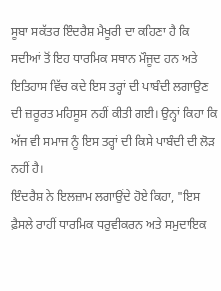ਸੂਬਾ ਸਕੱਤਰ ਇੰਦਰੈਸ਼ ਮੈਖੂਰੀ ਦਾ ਕਹਿਣਾ ਹੈ ਕਿ ਸਦੀਆਂ ਤੋਂ ਇਹ ਧਾਰਮਿਕ ਸਥਾਨ ਮੌਜੂਦ ਹਨ ਅਤੇ ਇਤਿਹਾਸ ਵਿੱਚ ਕਦੇ ਇਸ ਤਰ੍ਹਾਂ ਦੀ ਪਾਬੰਦੀ ਲਗਾਉਣ ਦੀ ਜ਼ਰੂਰਤ ਮਹਿਸੂਸ ਨਹੀਂ ਕੀਤੀ ਗਈ। ਉਨ੍ਹਾਂ ਕਿਹਾ ਕਿ ਅੱਜ ਵੀ ਸਮਾਜ ਨੂੰ ਇਸ ਤਰ੍ਹਾਂ ਦੀ ਕਿਸੇ ਪਾਬੰਦੀ ਦੀ ਲੋੜ ਨਹੀਂ ਹੈ।
ਇੰਦਰੈਸ਼ ਨੇ ਇਲਜ਼ਾਮ ਲਗਾਉਂਦੇ ਹੋਏ ਕਿਹਾ, "ਇਸ ਫ਼ੈਸਲੇ ਰਾਹੀਂ ਧਾਰਮਿਕ ਧਰੁਵੀਕਰਨ ਅਤੇ ਸਮੁਦਾਇਕ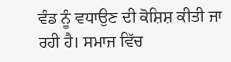ਵੰਡ ਨੂੰ ਵਧਾਉਣ ਦੀ ਕੋਸ਼ਿਸ਼ ਕੀਤੀ ਜਾ ਰਹੀ ਹੈ। ਸਮਾਜ ਵਿੱਚ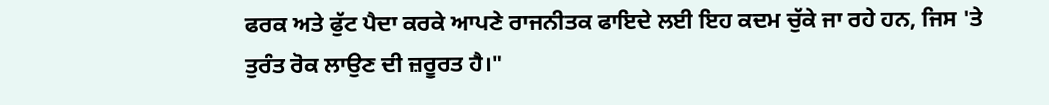ਫਰਕ ਅਤੇ ਫੁੱਟ ਪੈਦਾ ਕਰਕੇ ਆਪਣੇ ਰਾਜਨੀਤਕ ਫਾਇਦੇ ਲਈ ਇਹ ਕਦਮ ਚੁੱਕੇ ਜਾ ਰਹੇ ਹਨ, ਜਿਸ 'ਤੇ ਤੁਰੰਤ ਰੋਕ ਲਾਉਣ ਦੀ ਜ਼ਰੂਰਤ ਹੈ।"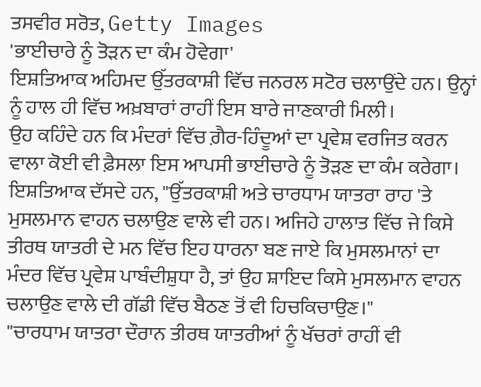ਤਸਵੀਰ ਸਰੋਤ, Getty Images
'ਭਾਈਚਾਰੇ ਨੂੰ ਤੋੜਨ ਦਾ ਕੰਮ ਹੋਵੇਗਾ'
ਇਸ਼ਤਿਆਕ ਅਹਿਮਦ ਉੱਤਰਕਾਸ਼ੀ ਵਿੱਚ ਜਨਰਲ ਸਟੋਰ ਚਲਾਉਂਦੇ ਹਨ। ਉਨ੍ਹਾਂ ਨੂੰ ਹਾਲ ਹੀ ਵਿੱਚ ਅਖ਼ਬਾਰਾਂ ਰਾਹੀਂ ਇਸ ਬਾਰੇ ਜਾਣਕਾਰੀ ਮਿਲੀ।
ਉਹ ਕਹਿੰਦੇ ਹਨ ਕਿ ਮੰਦਰਾਂ ਵਿੱਚ ਗ਼ੈਰ-ਹਿੰਦੂਆਂ ਦਾ ਪ੍ਰਵੇਸ਼ ਵਰਜਿਤ ਕਰਨ ਵਾਲਾ ਕੋਈ ਵੀ ਫ਼ੈਸਲਾ ਇਸ ਆਪਸੀ ਭਾਈਚਾਰੇ ਨੂੰ ਤੋੜਣ ਦਾ ਕੰਮ ਕਰੇਗਾ।
ਇਸ਼ਤਿਆਕ ਦੱਸਦੇ ਹਨ, "ਉੱਤਰਕਾਸ਼ੀ ਅਤੇ ਚਾਰਧਾਮ ਯਾਤਰਾ ਰਾਹ 'ਤੇ ਮੁਸਲਮਾਨ ਵਾਹਨ ਚਲਾਉਣ ਵਾਲੇ ਵੀ ਹਨ। ਅਜਿਹੇ ਹਾਲਾਤ ਵਿੱਚ ਜੇ ਕਿਸੇ ਤੀਰਥ ਯਾਤਰੀ ਦੇ ਮਨ ਵਿੱਚ ਇਹ ਧਾਰਨਾ ਬਣ ਜਾਏ ਕਿ ਮੁਸਲਮਾਨਾਂ ਦਾ ਮੰਦਰ ਵਿੱਚ ਪ੍ਰਵੇਸ਼ ਪਾਬੰਦੀਸ਼ੁਧਾ ਹੈ, ਤਾਂ ਉਹ ਸ਼ਾਇਦ ਕਿਸੇ ਮੁਸਲਮਾਨ ਵਾਹਨ ਚਲਾਉਣ ਵਾਲੇ ਦੀ ਗੱਡੀ ਵਿੱਚ ਬੈਠਣ ਤੋਂ ਵੀ ਹਿਚਕਿਚਾਉਣ।"
"ਚਾਰਧਾਮ ਯਾਤਰਾ ਦੌਰਾਨ ਤੀਰਥ ਯਾਤਰੀਆਂ ਨੂੰ ਖੱਚਰਾਂ ਰਾਹੀਂ ਵੀ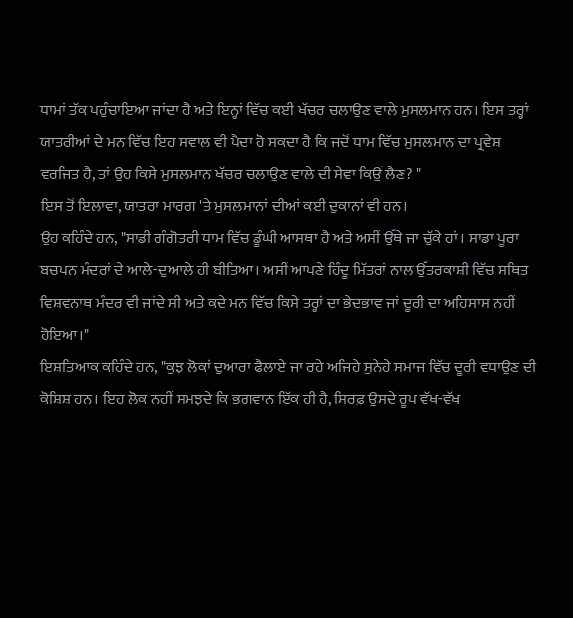ਧਾਮਾਂ ਤੱਕ ਪਹੁੰਚਾਇਆ ਜਾਂਦਾ ਹੈ ਅਤੇ ਇਨ੍ਹਾਂ ਵਿੱਚ ਕਈ ਖੱਚਰ ਚਲਾਉਣ ਵਾਲੇ ਮੁਸਲਮਾਨ ਹਨ। ਇਸ ਤਰ੍ਹਾਂ ਯਾਤਰੀਆਂ ਦੇ ਮਨ ਵਿੱਚ ਇਹ ਸਵਾਲ ਵੀ ਪੈਦਾ ਹੋ ਸਕਦਾ ਹੈ ਕਿ ਜਦੋਂ ਧਾਮ ਵਿੱਚ ਮੁਸਲਮਾਨ ਦਾ ਪ੍ਰਵੇਸ਼ ਵਰਜਿਤ ਹੈ, ਤਾਂ ਉਹ ਕਿਸੇ ਮੁਸਲਮਾਨ ਖੱਚਰ ਚਲਾਉਣ ਵਾਲੇ ਦੀ ਸੇਵਾ ਕਿਉਂ ਲੈਣ? "
ਇਸ ਤੋਂ ਇਲਾਵਾ, ਯਾਤਰਾ ਮਾਰਗ 'ਤੇ ਮੁਸਲਮਾਨਾਂ ਦੀਆਂ ਕਈ ਦੁਕਾਨਾਂ ਵੀ ਹਨ।
ਉਹ ਕਹਿੰਦੇ ਹਨ, "ਸਾਡੀ ਗੰਗੋਤਰੀ ਧਾਮ ਵਿੱਚ ਡੂੰਘੀ ਆਸਥਾ ਹੈ ਅਤੇ ਅਸੀਂ ਉੱਥੇ ਜਾ ਚੁੱਕੇ ਹਾਂ। ਸਾਡਾ ਪੂਰਾ ਬਚਪਨ ਮੰਦਰਾਂ ਦੇ ਆਲੇ-ਦੁਆਲੇ ਹੀ ਬੀਤਿਆ। ਅਸੀਂ ਆਪਣੇ ਹਿੰਦੂ ਮਿੱਤਰਾਂ ਨਾਲ ਉੱਤਰਕਾਸ਼ੀ ਵਿੱਚ ਸਥਿਤ ਵਿਸ਼ਵਨਾਥ ਮੰਦਰ ਵੀ ਜਾਂਦੇ ਸੀ ਅਤੇ ਕਦੇ ਮਨ ਵਿੱਚ ਕਿਸੇ ਤਰ੍ਹਾਂ ਦਾ ਭੇਦਭਾਵ ਜਾਂ ਦੂਰੀ ਦਾ ਅਹਿਸਾਸ ਨਹੀਂ ਹੋਇਆ।"
ਇਸ਼ਤਿਆਕ ਕਹਿੰਦੇ ਹਨ, "ਕੁਝ ਲੋਕਾਂ ਦੁਆਰਾ ਫੈਲਾਏ ਜਾ ਰਹੇ ਅਜਿਹੇ ਸੁਨੇਹੇ ਸਮਾਜ ਵਿੱਚ ਦੂਰੀ ਵਧਾਉਣ ਦੀ ਕੋਸ਼ਿਸ਼ ਹਨ। ਇਹ ਲੋਕ ਨਹੀਂ ਸਮਝਦੇ ਕਿ ਭਗਵਾਨ ਇੱਕ ਹੀ ਹੈ, ਸਿਰਫ਼ ਉਸਦੇ ਰੂਪ ਵੱਖ-ਵੱਖ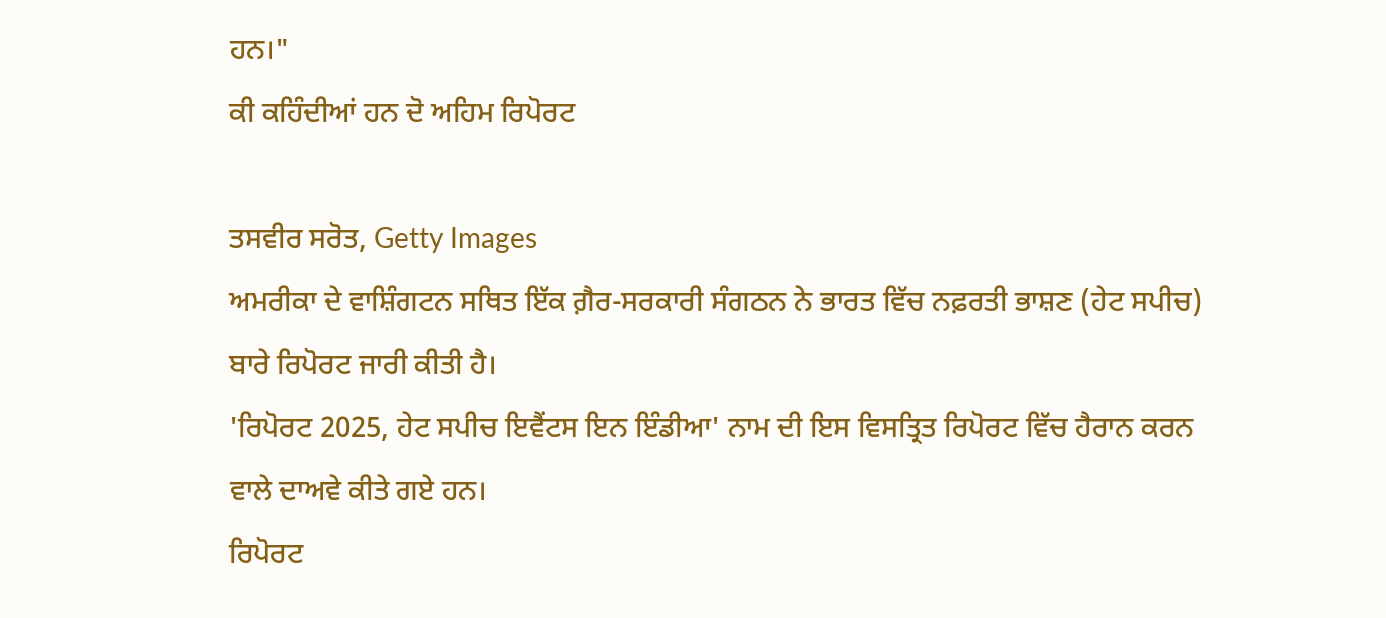ਹਨ।"
ਕੀ ਕਹਿੰਦੀਆਂ ਹਨ ਦੋ ਅਹਿਮ ਰਿਪੋਰਟ

ਤਸਵੀਰ ਸਰੋਤ, Getty Images
ਅਮਰੀਕਾ ਦੇ ਵਾਸ਼ਿੰਗਟਨ ਸਥਿਤ ਇੱਕ ਗ਼ੈਰ-ਸਰਕਾਰੀ ਸੰਗਠਨ ਨੇ ਭਾਰਤ ਵਿੱਚ ਨਫ਼ਰਤੀ ਭਾਸ਼ਣ (ਹੇਟ ਸਪੀਚ) ਬਾਰੇ ਰਿਪੋਰਟ ਜਾਰੀ ਕੀਤੀ ਹੈ।
'ਰਿਪੋਰਟ 2025, ਹੇਟ ਸਪੀਚ ਇਵੈਂਟਸ ਇਨ ਇੰਡੀਆ' ਨਾਮ ਦੀ ਇਸ ਵਿਸਤ੍ਰਿਤ ਰਿਪੋਰਟ ਵਿੱਚ ਹੈਰਾਨ ਕਰਨ ਵਾਲੇ ਦਾਅਵੇ ਕੀਤੇ ਗਏ ਹਨ।
ਰਿਪੋਰਟ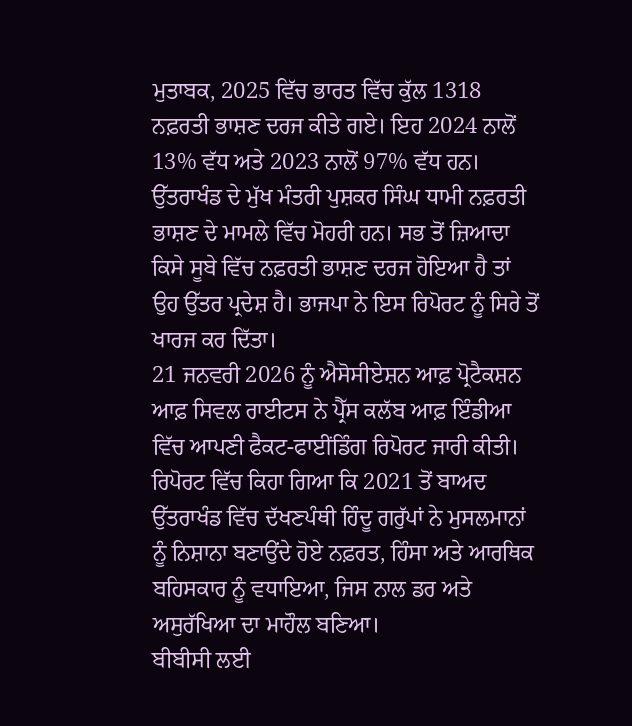ਮੁਤਾਬਕ, 2025 ਵਿੱਚ ਭਾਰਤ ਵਿੱਚ ਕੁੱਲ 1318 ਨਫ਼ਰਤੀ ਭਾਸ਼ਣ ਦਰਜ ਕੀਤੇ ਗਏ। ਇਹ 2024 ਨਾਲੋਂ 13% ਵੱਧ ਅਤੇ 2023 ਨਾਲੋਂ 97% ਵੱਧ ਹਨ।
ਉੱਤਰਾਖੰਡ ਦੇ ਮੁੱਖ ਮੰਤਰੀ ਪੁਸ਼ਕਰ ਸਿੰਘ ਧਾਮੀ ਨਫ਼ਰਤੀ ਭਾਸ਼ਣ ਦੇ ਮਾਮਲੇ ਵਿੱਚ ਮੋਹਰੀ ਹਨ। ਸਭ ਤੋਂ ਜ਼ਿਆਦਾ ਕਿਸੇ ਸੂਬੇ ਵਿੱਚ ਨਫ਼ਰਤੀ ਭਾਸ਼ਣ ਦਰਜ ਹੋਇਆ ਹੈ ਤਾਂ ਉਹ ਉੱਤਰ ਪ੍ਰਦੇਸ਼ ਹੈ। ਭਾਜਪਾ ਨੇ ਇਸ ਰਿਪੋਰਟ ਨੂੰ ਸਿਰੇ ਤੋਂ ਖਾਰਜ ਕਰ ਦਿੱਤਾ।
21 ਜਨਵਰੀ 2026 ਨੂੰ ਐਸੋਸੀਏਸ਼ਨ ਆਫ਼ ਪ੍ਰੋਟੈਕਸ਼ਨ ਆਫ਼ ਸਿਵਲ ਰਾਈਟਸ ਨੇ ਪ੍ਰੈੱਸ ਕਲੱਬ ਆਫ਼ ਇੰਡੀਆ ਵਿੱਚ ਆਪਣੀ ਫੈਕਟ-ਫਾਈਂਡਿੰਗ ਰਿਪੋਰਟ ਜਾਰੀ ਕੀਤੀ।
ਰਿਪੋਰਟ ਵਿੱਚ ਕਿਹਾ ਗਿਆ ਕਿ 2021 ਤੋਂ ਬਾਅਦ ਉੱਤਰਾਖੰਡ ਵਿੱਚ ਦੱਖਣਪੰਥੀ ਹਿੰਦੂ ਗਰੁੱਪਾਂ ਨੇ ਮੁਸਲਮਾਨਾਂ ਨੂੰ ਨਿਸ਼ਾਨਾ ਬਣਾਉਂਦੇ ਹੋਏ ਨਫ਼ਰਤ, ਹਿੰਸਾ ਅਤੇ ਆਰਥਿਕ ਬਹਿਸਕਾਰ ਨੂੰ ਵਧਾਇਆ, ਜਿਸ ਨਾਲ ਡਰ ਅਤੇ ਅਸੁਰੱਖਿਆ ਦਾ ਮਾਹੌਲ ਬਣਿਆ।
ਬੀਬੀਸੀ ਲਈ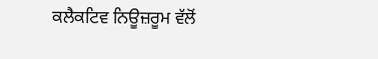ਕਲੈਕਟਿਵ ਨਿਊਜ਼ਰੂਮ ਵੱਲੋਂ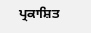ਪ੍ਰਕਾਸ਼ਿਤ